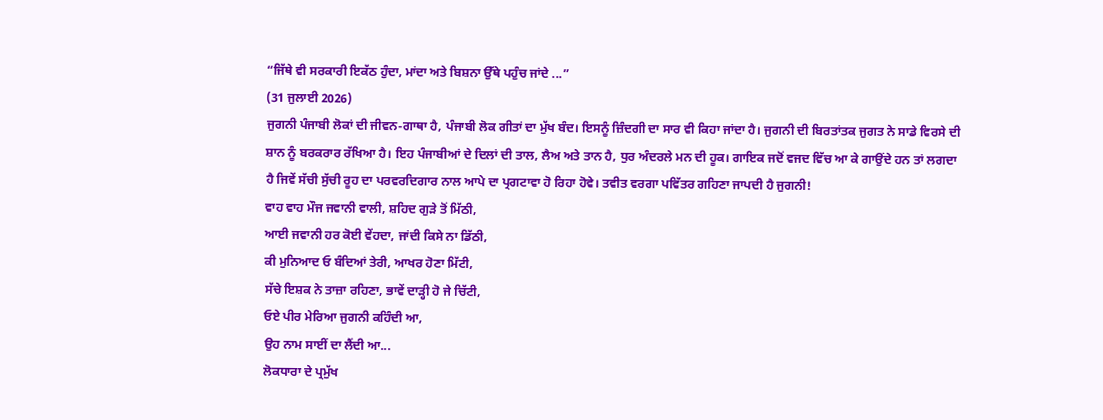“ਜਿੱਥੇ ਵੀ ਸਰਕਾਰੀ ਇਕੱਠ ਹੁੰਦਾ, ਮਾਂਦਾ ਅਤੇ ਬਿਸ਼ਨਾ ਉੱਥੇ ਪਹੁੰਚ ਜਾਂਦੇ ...”
(31 ਜੁਲਾਈ 2026)
ਜੁਗਨੀ ਪੰਜਾਬੀ ਲੋਕਾਂ ਦੀ ਜੀਵਨ-ਗਾਥਾ ਹੈ, ਪੰਜਾਬੀ ਲੋਕ ਗੀਤਾਂ ਦਾ ਮੁੱਖ ਬੰਦ। ਇਸਨੂੰ ਜ਼ਿੰਦਗੀ ਦਾ ਸਾਰ ਵੀ ਕਿਹਾ ਜਾਂਦਾ ਹੈ। ਜੁਗਨੀ ਦੀ ਬਿਰਤਾਂਤਕ ਜੁਗਤ ਨੇ ਸਾਡੇ ਵਿਰਸੇ ਦੀ ਸ਼ਾਨ ਨੂੰ ਬਰਕਰਾਰ ਰੱਖਿਆ ਹੈ। ਇਹ ਪੰਜਾਬੀਆਂ ਦੇ ਦਿਲਾਂ ਦੀ ਤਾਲ, ਲੈਅ ਅਤੇ ਤਾਨ ਹੈ, ਧੁਰ ਅੰਦਰਲੇ ਮਨ ਦੀ ਹੂਕ। ਗਾਇਕ ਜਦੋਂ ਵਜਦ ਵਿੱਚ ਆ ਕੇ ਗਾਉਂਦੇ ਹਨ ਤਾਂ ਲਗਦਾ ਹੈ ਜਿਵੇਂ ਸੱਚੀ ਸੁੱਚੀ ਰੂਹ ਦਾ ਪਰਵਰਦਿਗਾਰ ਨਾਲ ਆਪੇ ਦਾ ਪ੍ਰਗਟਾਵਾ ਹੋ ਰਿਹਾ ਹੋਵੇ। ਤਵੀਤ ਵਰਗਾ ਪਵਿੱਤਰ ਗਹਿਣਾ ਜਾਪਦੀ ਹੈ ਜੁਗਨੀ!
ਵਾਹ ਵਾਹ ਮੌਜ ਜਵਾਨੀ ਵਾਲੀ, ਸ਼ਹਿਦ ਗੁੜੇ ਤੋਂ ਮਿੱਠੀ,
ਆਈ ਜਵਾਨੀ ਹਰ ਕੋਈ ਵੇਂਹਦਾ, ਜਾਂਦੀ ਕਿਸੇ ਨਾ ਡਿੱਠੀ,
ਕੀ ਮੁਨਿਆਦ ਓ ਬੰਦਿਆਂ ਤੇਰੀ, ਆਖਰ ਹੋਣਾ ਮਿੱਟੀ,
ਸੱਚੇ ਇਸ਼ਕ ਨੇ ਤਾਜ਼ਾ ਰਹਿਣਾ, ਭਾਵੇਂ ਦਾੜ੍ਹੀ ਹੋ ਜੇ ਚਿੱਟੀ,
ਓਏ ਪੀਰ ਮੇਰਿਆ ਜੁਗਨੀ ਕਹਿੰਦੀ ਆ,
ਉਹ ਨਾਮ ਸਾਈਂ ਦਾ ਲੈਂਦੀ ਆ...
ਲੋਕਧਾਰਾ ਦੇ ਪ੍ਰਮੁੱਖ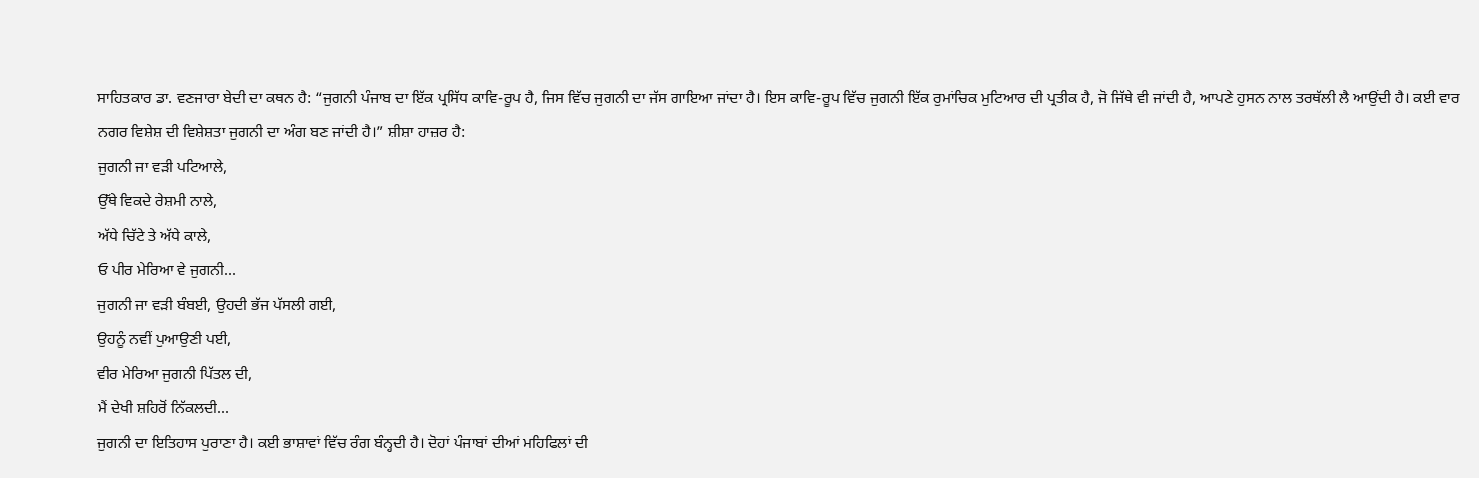ਸਾਹਿਤਕਾਰ ਡਾ. ਵਣਜਾਰਾ ਬੇਦੀ ਦਾ ਕਥਨ ਹੈ: “ਜੁਗਨੀ ਪੰਜਾਬ ਦਾ ਇੱਕ ਪ੍ਰਸਿੱਧ ਕਾਵਿ-ਰੂਪ ਹੈ, ਜਿਸ ਵਿੱਚ ਜੁਗਨੀ ਦਾ ਜੱਸ ਗਾਇਆ ਜਾਂਦਾ ਹੈ। ਇਸ ਕਾਵਿ-ਰੂਪ ਵਿੱਚ ਜੁਗਨੀ ਇੱਕ ਰੁਮਾਂਚਿਕ ਮੁਟਿਆਰ ਦੀ ਪ੍ਰਤੀਕ ਹੈ, ਜੋ ਜਿੱਥੇ ਵੀ ਜਾਂਦੀ ਹੈ, ਆਪਣੇ ਹੁਸਨ ਨਾਲ ਤਰਥੱਲੀ ਲੈ ਆਉਂਦੀ ਹੈ। ਕਈ ਵਾਰ ਨਗਰ ਵਿਸ਼ੇਸ਼ ਦੀ ਵਿਸ਼ੇਸ਼ਤਾ ਜੁਗਨੀ ਦਾ ਅੰਗ ਬਣ ਜਾਂਦੀ ਹੈ।” ਸ਼ੀਸ਼ਾ ਹਾਜ਼ਰ ਹੈ:
ਜੁਗਨੀ ਜਾ ਵੜੀ ਪਟਿਆਲੇ,
ਉੱਥੇ ਵਿਕਦੇ ਰੇਸ਼ਮੀ ਨਾਲੇ,
ਅੱਧੇ ਚਿੱਟੇ ਤੇ ਅੱਧੇ ਕਾਲੇ,
ਓ ਪੀਰ ਮੇਰਿਆ ਵੇ ਜੁਗਨੀ...
ਜੁਗਨੀ ਜਾ ਵੜੀ ਬੰਬਈ, ਉਹਦੀ ਭੱਜ ਪੱਸਲੀ ਗਈ,
ਉਹਨੂੰ ਨਵੀਂ ਪੁਆਉਣੀ ਪਈ,
ਵੀਰ ਮੇਰਿਆ ਜੁਗਨੀ ਪਿੱਤਲ ਦੀ,
ਮੈਂ ਦੇਖੀ ਸ਼ਹਿਰੋਂ ਨਿੱਕਲਦੀ...
ਜੁਗਨੀ ਦਾ ਇਤਿਹਾਸ ਪੁਰਾਣਾ ਹੈ। ਕਈ ਭਾਸ਼ਾਵਾਂ ਵਿੱਚ ਰੰਗ ਬੰਨ੍ਹਦੀ ਹੈ। ਦੋਹਾਂ ਪੰਜਾਬਾਂ ਦੀਆਂ ਮਹਿਫਿਲਾਂ ਦੀ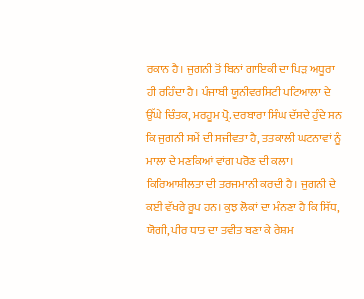ਰਕਾਨ ਹੈ। ਜੁਗਨੀ ਤੋਂ ਬਿਨਾਂ ਗਾਇਕੀ ਦਾ ਪਿੜ ਅਧੂਰਾ ਹੀ ਰਹਿੰਦਾ ਹੈ। ਪੰਜਾਬੀ ਯੂਨੀਵਰਸਿਟੀ ਪਟਿਆਲਾ ਦੇ ਉੱਘੇ ਚਿੰਤਕ, ਮਰਹੂਮ ਪ੍ਰੋ. ਦਰਬਾਰਾ ਸਿੰਘ ਦੱਸਦੇ ਹੁੰਦੇ ਸਨ ਕਿ ਜੁਗਨੀ ਸਮੇਂ ਦੀ ਸਜੀਵਤਾ ਹੈ, ਤਤਕਾਲੀ ਘਟਨਾਵਾਂ ਨੂੰ ਮਾਲਾ ਦੇ ਮਣਕਿਆਂ ਵਾਂਗ ਪਰੋਣ ਦੀ ਕਲਾ। ਕਿਰਿਆਸ਼ੀਲਤਾ ਦੀ ਤਰਜਮਾਨੀ ਕਰਦੀ ਹੈ। ਜੁਗਨੀ ਦੇ ਕਈ ਵੱਖਰੇ ਰੂਪ ਹਨ। ਕੁਝ ਲੋਕਾਂ ਦਾ ਮੰਨਣਾ ਹੈ ਕਿ ਸਿੱਧ, ਯੋਗੀ, ਪੀਰ ਧਾਤ ਦਾ ਤਵੀਤ ਬਣਾ ਕੇ ਰੇਸ਼ਮ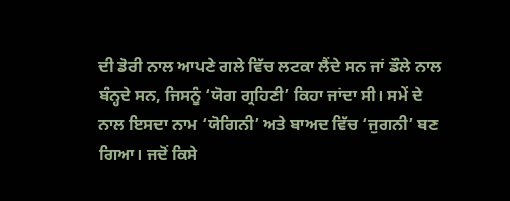ਦੀ ਡੋਰੀ ਨਾਲ ਆਪਣੇ ਗਲੇ ਵਿੱਚ ਲਟਕਾ ਲੈਂਦੇ ਸਨ ਜਾਂ ਡੌਲੇ ਨਾਲ ਬੰਨ੍ਹਦੇ ਸਨ, ਜਿਸਨੂੰ ‘ਯੋਗ ਗ੍ਰਹਿਣੀ’ ਕਿਹਾ ਜਾਂਦਾ ਸੀ। ਸਮੇਂ ਦੇ ਨਾਲ ਇਸਦਾ ਨਾਮ ‘ਯੋਗਿਨੀ’ ਅਤੇ ਬਾਅਦ ਵਿੱਚ ‘ਜੁਗਨੀ’ ਬਣ ਗਿਆ। ਜਦੋਂ ਕਿਸੇ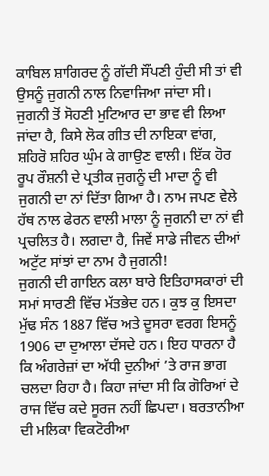ਕਾਬਿਲ ਸ਼ਾਗਿਰਦ ਨੂੰ ਗੱਦੀ ਸੌਂਪਣੀ ਹੁੰਦੀ ਸੀ ਤਾਂ ਵੀ ਉਸਨੂੰ ਜੁਗਨੀ ਨਾਲ ਨਿਵਾਜਿਆ ਜਾਂਦਾ ਸੀ। ਜੁਗਨੀ ਤੋਂ ਸੋਹਣੀ ਮੁਟਿਆਰ ਦਾ ਭਾਵ ਵੀ ਲਿਆ ਜਾਂਦਾ ਹੈ, ਕਿਸੇ ਲੋਕ ਗੀਤ ਦੀ ਨਾਇਕਾ ਵਾਂਗ, ਸ਼ਹਿਰੋ ਸ਼ਹਿਰ ਘੁੰਮ ਕੇ ਗਾਉਣ ਵਾਲੀ। ਇੱਕ ਹੋਰ ਰੂਪ ਰੌਸ਼ਨੀ ਦੇ ਪ੍ਰਤੀਕ ਜੁਗਨੂੰ ਦੀ ਮਾਦਾ ਨੂੰ ਵੀ ਜੁਗਨੀ ਦਾ ਨਾਂ ਦਿੱਤਾ ਗਿਆ ਹੈ। ਨਾਮ ਜਪਣ ਵੇਲੇ ਹੱਥ ਨਾਲ ਫੇਰਨ ਵਾਲੀ ਮਾਲਾ ਨੂੰ ਜੁਗਨੀ ਦਾ ਨਾਂ ਵੀ ਪ੍ਰਚਲਿਤ ਹੈ। ਲਗਦਾ ਹੈ, ਜਿਵੇਂ ਸਾਡੇ ਜੀਵਨ ਦੀਆਂ ਅਟੁੱਟ ਸਾਂਝਾਂ ਦਾ ਨਾਮ ਹੈ ਜੁਗਨੀ!
ਜੁਗਨੀ ਦੀ ਗਾਇਨ ਕਲਾ ਬਾਰੇ ਇਤਿਹਾਸਕਾਰਾਂ ਦੀ ਸਮਾਂ ਸਾਰਣੀ ਵਿੱਚ ਮੱਤਭੇਦ ਹਨ। ਕੁਝ ਕੁ ਇਸਦਾ ਮੁੱਢ ਸੰਨ 1887 ਵਿੱਚ ਅਤੇ ਦੂਸਰਾ ਵਰਗ ਇਸਨੂੰ 1906 ਦਾ ਦੁਆਲਾ ਦੱਸਦੇ ਹਨ। ਇਹ ਧਾਰਨਾ ਹੈ ਕਿ ਅੰਗਰੇਜ਼ਾਂ ਦਾ ਅੱਧੀ ਦੁਨੀਆਂ ’ਤੇ ਰਾਜ ਭਾਗ ਚਲਦਾ ਰਿਹਾ ਹੈ। ਕਿਹਾ ਜਾਂਦਾ ਸੀ ਕਿ ਗੋਰਿਆਂ ਦੇ ਰਾਜ ਵਿੱਚ ਕਦੇ ਸੂਰਜ ਨਹੀਂ ਛਿਪਦਾ। ਬਰਤਾਨੀਆ ਦੀ ਮਲਿਕਾ ਵਿਕਟੋਰੀਆ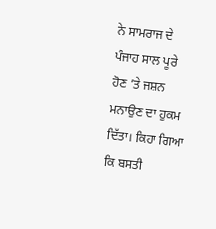ਨੇ ਸਾਮਰਾਜ ਦੇ ਪੰਜਾਹ ਸਾਲ ਪੂਰੇ ਹੋਣ ’ਤੇ ਜਸ਼ਨ ਮਨਾਉਣ ਦਾ ਹੁਕਮ ਦਿੱਤਾ। ਕਿਹਾ ਗਿਆ ਕਿ ਬਸਤੀ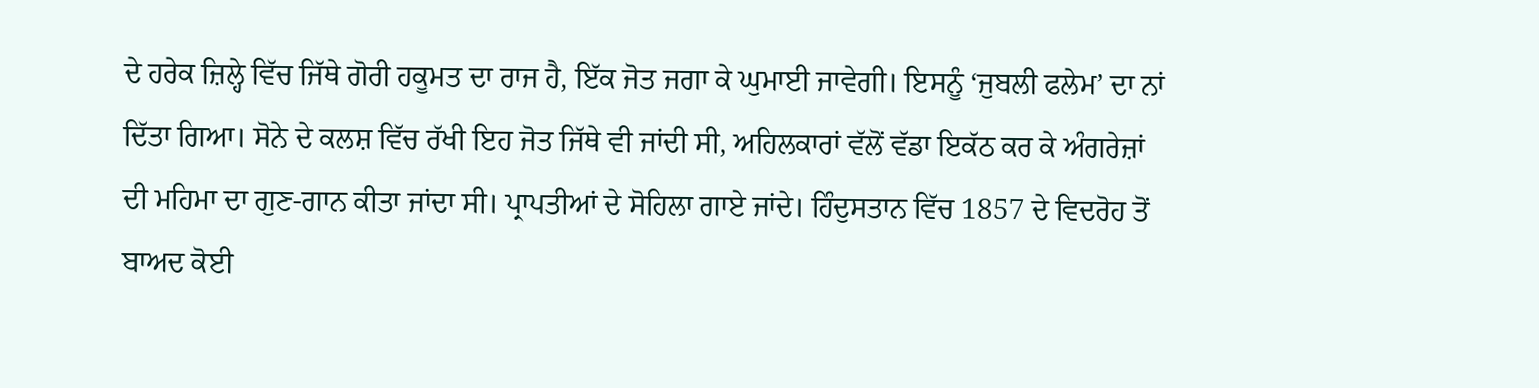ਦੇ ਹਰੇਕ ਜ਼ਿਲ੍ਹੇ ਵਿੱਚ ਜਿੱਥੇ ਗੋਰੀ ਹਕੂਮਤ ਦਾ ਰਾਜ ਹੈ, ਇੱਕ ਜੋਤ ਜਗਾ ਕੇ ਘੁਮਾਈ ਜਾਵੇਗੀ। ਇਸਨੂੰ ‘ਜੁਬਲੀ ਫਲੇਮ’ ਦਾ ਨਾਂ ਦਿੱਤਾ ਗਿਆ। ਸੋਨੇ ਦੇ ਕਲਸ਼ ਵਿੱਚ ਰੱਖੀ ਇਹ ਜੋਤ ਜਿੱਥੇ ਵੀ ਜਾਂਦੀ ਸੀ, ਅਹਿਲਕਾਰਾਂ ਵੱਲੋਂ ਵੱਡਾ ਇਕੱਠ ਕਰ ਕੇ ਅੰਗਰੇਜ਼ਾਂ ਦੀ ਮਹਿਮਾ ਦਾ ਗੁਣ-ਗਾਨ ਕੀਤਾ ਜਾਂਦਾ ਸੀ। ਪ੍ਰਾਪਤੀਆਂ ਦੇ ਸੋਹਿਲਾ ਗਾਏ ਜਾਂਦੇ। ਹਿੰਦੁਸਤਾਨ ਵਿੱਚ 1857 ਦੇ ਵਿਦਰੋਹ ਤੋਂ ਬਾਅਦ ਕੋਈ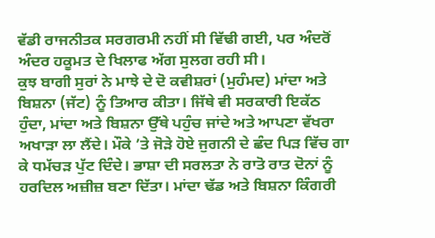ਵੱਡੀ ਰਾਜਨੀਤਕ ਸਰਗਰਮੀ ਨਹੀਂ ਸੀ ਵਿੱਢੀ ਗਈ, ਪਰ ਅੰਦਰੋਂ ਅੰਦਰ ਹਕੂਮਤ ਦੇ ਖਿਲਾਫ ਅੱਗ ਸੁਲਗ ਰਹੀ ਸੀ।
ਕੁਝ ਬਾਗੀ ਸੁਰਾਂ ਨੇ ਮਾਝੇ ਦੇ ਦੋ ਕਵੀਸ਼ਰਾਂ (ਮੁਹੰਮਦ) ਮਾਂਦਾ ਅਤੇ ਬਿਸ਼ਨਾ (ਜੱਟ) ਨੂੰ ਤਿਆਰ ਕੀਤਾ। ਜਿੱਥੇ ਵੀ ਸਰਕਾਰੀ ਇਕੱਠ ਹੁੰਦਾ, ਮਾਂਦਾ ਅਤੇ ਬਿਸ਼ਨਾ ਉੱਥੇ ਪਹੁੰਚ ਜਾਂਦੇ ਅਤੇ ਆਪਣਾ ਵੱਖਰਾ ਅਖਾੜਾ ਲਾ ਲੈਂਦੇ। ਮੌਕੇ ’ਤੇ ਜੋੜੇ ਹੋਏ ਜੁਗਨੀ ਦੇ ਛੰਦ ਪਿੜ ਵਿੱਚ ਗਾ ਕੇ ਧਮੱਚੜ ਪੁੱਟ ਦਿੰਦੇ। ਭਾਸ਼ਾ ਦੀ ਸਰਲਤਾ ਨੇ ਰਾਤੋ ਰਾਤ ਦੋਨਾਂ ਨੂੰ ਹਰਦਿਲ ਅਜ਼ੀਜ਼ ਬਣਾ ਦਿੱਤਾ। ਮਾਂਦਾ ਢੱਡ ਅਤੇ ਬਿਸ਼ਨਾ ਕਿੰਗਰੀ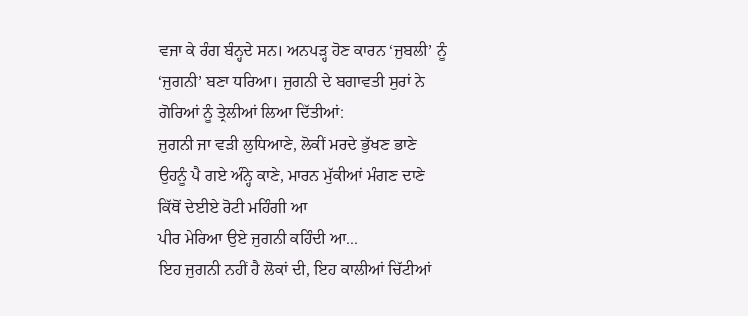ਵਜਾ ਕੇ ਰੰਗ ਬੰਨ੍ਹਦੇ ਸਨ। ਅਨਪੜ੍ਹ ਹੋਣ ਕਾਰਨ ‘ਜੁਬਲੀ’ ਨੂੰ ‘ਜੁਗਨੀ’ ਬਣਾ ਧਰਿਆ। ਜੁਗਨੀ ਦੇ ਬਗਾਵਤੀ ਸੁਰਾਂ ਨੇ ਗੋਰਿਆਂ ਨੂੰ ਤ੍ਰੇਲੀਆਂ ਲਿਆ ਦਿੱਤੀਆਂ:
ਜੁਗਨੀ ਜਾ ਵੜੀ ਲੁਧਿਆਣੇ, ਲੋਕੀਂ ਮਰਦੇ ਭੁੱਖਣ ਭਾਣੇ
ਉਹਨੂੰ ਪੈ ਗਏ ਅੰਨ੍ਹੇ ਕਾਣੇ, ਮਾਰਨ ਮੁੱਕੀਆਂ ਮੰਗਣ ਦਾਣੇ
ਕਿੱਥੋਂ ਦੇਈਏ ਰੋਟੀ ਮਹਿੰਗੀ ਆ
ਪੀਰ ਮੇਰਿਆ ਉਏ ਜੁਗਨੀ ਕਹਿੰਦੀ ਆ...
ਇਹ ਜੁਗਨੀ ਨਹੀਂ ਹੈ ਲੋਕਾਂ ਦੀ, ਇਹ ਕਾਲੀਆਂ ਚਿੱਟੀਆਂ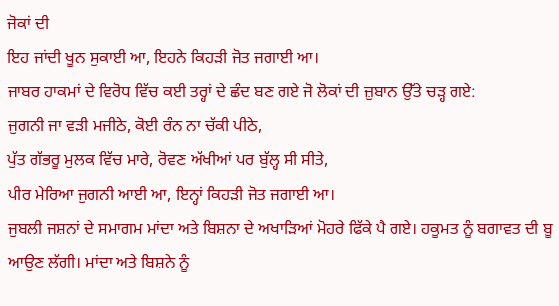ਜੋਕਾਂ ਦੀ
ਇਹ ਜਾਂਦੀ ਖੂਨ ਸੁਕਾਈ ਆ, ਇਹਨੇ ਕਿਹੜੀ ਜੋਤ ਜਗਾਈ ਆ।
ਜਾਬਰ ਹਾਕਮਾਂ ਦੇ ਵਿਰੋਧ ਵਿੱਚ ਕਈ ਤਰ੍ਹਾਂ ਦੇ ਛੰਦ ਬਣ ਗਏ ਜੋ ਲੋਕਾਂ ਦੀ ਜ਼ੁਬਾਨ ਉੱਤੇ ਚੜ੍ਹ ਗਏ:
ਜੁਗਨੀ ਜਾ ਵੜੀ ਮਜੀਠੇ, ਕੋਈ ਰੰਨ ਨਾ ਚੱਕੀ ਪੀਠੇ,
ਪੁੱਤ ਗੱਭਰੂ ਮੁਲਕ ਵਿੱਚ ਮਾਰੇ, ਰੋਵਣ ਅੱਖੀਆਂ ਪਰ ਬੁੱਲ੍ਹ ਸੀ ਸੀਤੇ,
ਪੀਰ ਮੇਰਿਆ ਜੁਗਨੀ ਆਈ ਆ, ਇਨ੍ਹਾਂ ਕਿਹੜੀ ਜੋਤ ਜਗਾਈ ਆ।
ਜੁਬਲੀ ਜਸ਼ਨਾਂ ਦੇ ਸਮਾਗਮ ਮਾਂਦਾ ਅਤੇ ਬਿਸ਼ਨਾ ਦੇ ਅਖਾੜਿਆਂ ਮੋਹਰੇ ਫਿੱਕੇ ਪੈ ਗਏ। ਹਕੂਮਤ ਨੂੰ ਬਗਾਵਤ ਦੀ ਬੂ ਆਉਣ ਲੱਗੀ। ਮਾਂਦਾ ਅਤੇ ਬਿਸ਼ਨੇ ਨੂੰ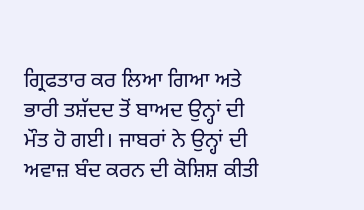ਗ੍ਰਿਫਤਾਰ ਕਰ ਲਿਆ ਗਿਆ ਅਤੇ ਭਾਰੀ ਤਸ਼ੱਦਦ ਤੋਂ ਬਾਅਦ ਉਨ੍ਹਾਂ ਦੀ ਮੌਤ ਹੋ ਗਈ। ਜਾਬਰਾਂ ਨੇ ਉਨ੍ਹਾਂ ਦੀ ਅਵਾਜ਼ ਬੰਦ ਕਰਨ ਦੀ ਕੋਸ਼ਿਸ਼ ਕੀਤੀ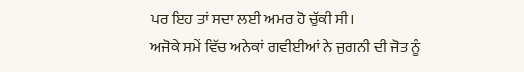ਪਰ ਇਹ ਤਾਂ ਸਦਾ ਲਈ ਅਮਰ ਹੋ ਚੁੱਕੀ ਸੀ।
ਅਜੋਕੇ ਸਮੇਂ ਵਿੱਚ ਅਨੇਕਾਂ ਗਵੀਈਆਂ ਨੇ ਜੁਗਨੀ ਦੀ ਜੋਤ ਨੂੰ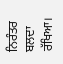ਨਿਰੰਤਰ ਬਲਦਾ ਰੱਖਿਆ।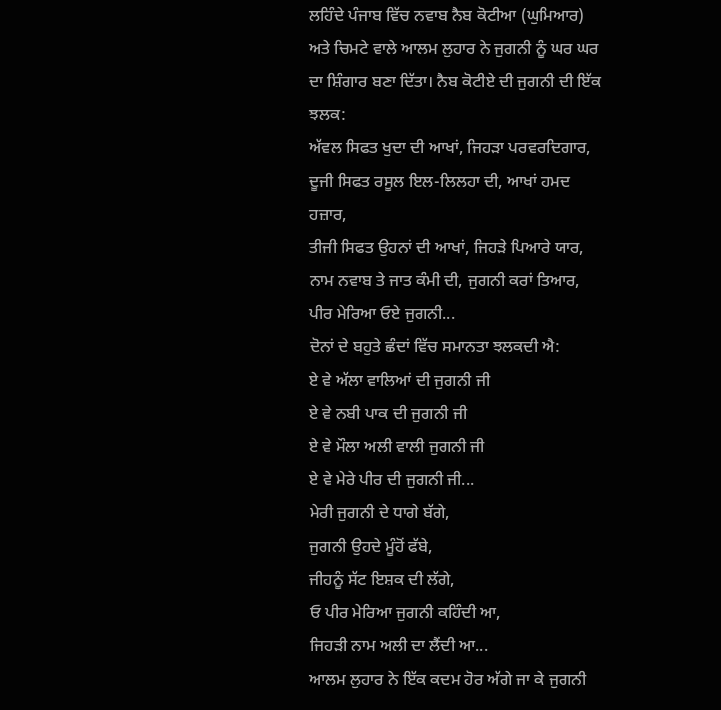ਲਹਿੰਦੇ ਪੰਜਾਬ ਵਿੱਚ ਨਵਾਬ ਨੈਬ ਕੋਟੀਆ (ਘੁਮਿਆਰ) ਅਤੇ ਚਿਮਟੇ ਵਾਲੇ ਆਲਮ ਲੁਹਾਰ ਨੇ ਜੁਗਨੀ ਨੂੰ ਘਰ ਘਰ ਦਾ ਸ਼ਿੰਗਾਰ ਬਣਾ ਦਿੱਤਾ। ਨੈਬ ਕੋਟੀਏ ਦੀ ਜੁਗਨੀ ਦੀ ਇੱਕ ਝਲਕ:
ਅੱਵਲ ਸਿਫਤ ਖੁਦਾ ਦੀ ਆਖਾਂ, ਜਿਹੜਾ ਪਰਵਰਦਿਗਾਰ,
ਦੂਜੀ ਸਿਫਤ ਰਸੂਲ ਇਲ-ਲਿਲਹਾ ਦੀ, ਆਖਾਂ ਹਮਦ ਹਜ਼ਾਰ,
ਤੀਜੀ ਸਿਫਤ ਉਹਨਾਂ ਦੀ ਆਖਾਂ, ਜਿਹੜੇ ਪਿਆਰੇ ਯਾਰ,
ਨਾਮ ਨਵਾਬ ਤੇ ਜਾਤ ਕੰਮੀ ਦੀ, ਜੁਗਨੀ ਕਰਾਂ ਤਿਆਰ,
ਪੀਰ ਮੇਰਿਆ ਓਏ ਜੁਗਨੀ...
ਦੋਨਾਂ ਦੇ ਬਹੁਤੇ ਛੰਦਾਂ ਵਿੱਚ ਸਮਾਨਤਾ ਝਲਕਦੀ ਐ:
ਏ ਵੇ ਅੱਲਾ ਵਾਲਿਆਂ ਦੀ ਜੁਗਨੀ ਜੀ
ਏ ਵੇ ਨਬੀ ਪਾਕ ਦੀ ਜੁਗਨੀ ਜੀ
ਏ ਵੇ ਮੌਲਾ ਅਲੀ ਵਾਲੀ ਜੁਗਨੀ ਜੀ
ਏ ਵੇ ਮੇਰੇ ਪੀਰ ਦੀ ਜੁਗਨੀ ਜੀ...
ਮੇਰੀ ਜੁਗਨੀ ਦੇ ਧਾਗੇ ਬੱਗੇ,
ਜੁਗਨੀ ਉਹਦੇ ਮੂੰਹੋਂ ਫੱਬੇ,
ਜੀਹਨੂੰ ਸੱਟ ਇਸ਼ਕ ਦੀ ਲੱਗੇ,
ਓ ਪੀਰ ਮੇਰਿਆ ਜੁਗਨੀ ਕਹਿੰਦੀ ਆ,
ਜਿਹੜੀ ਨਾਮ ਅਲੀ ਦਾ ਲੈਂਦੀ ਆ...
ਆਲਮ ਲੁਹਾਰ ਨੇ ਇੱਕ ਕਦਮ ਹੋਰ ਅੱਗੇ ਜਾ ਕੇ ਜੁਗਨੀ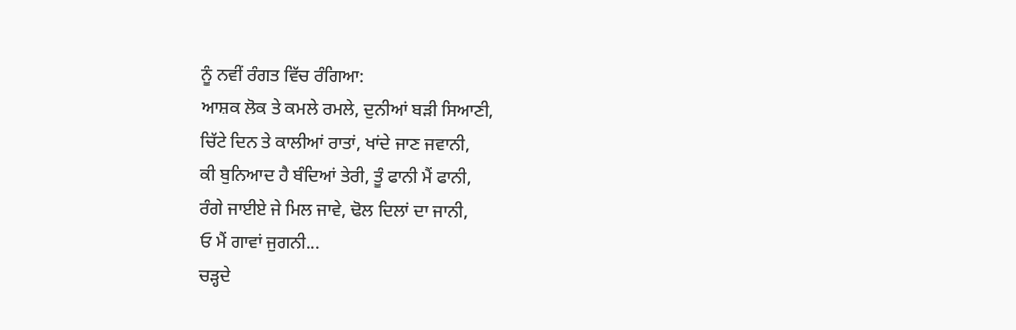ਨੂੰ ਨਵੀਂ ਰੰਗਤ ਵਿੱਚ ਰੰਗਿਆ:
ਆਸ਼ਕ ਲੋਕ ਤੇ ਕਮਲੇ ਰਮਲੇ, ਦੁਨੀਆਂ ਬੜੀ ਸਿਆਣੀ,
ਚਿੱਟੇ ਦਿਨ ਤੇ ਕਾਲੀਆਂ ਰਾਤਾਂ, ਖਾਂਦੇ ਜਾਣ ਜਵਾਨੀ,
ਕੀ ਬੁਨਿਆਦ ਹੈ ਬੰਦਿਆਂ ਤੇਰੀ, ਤੂੰ ਫਾਨੀ ਮੈਂ ਫਾਨੀ,
ਰੰਗੇ ਜਾਈਏ ਜੇ ਮਿਲ ਜਾਵੇ, ਢੋਲ ਦਿਲਾਂ ਦਾ ਜਾਨੀ,
ਓ ਮੈਂ ਗਾਵਾਂ ਜੁਗਨੀ...
ਚੜ੍ਹਦੇ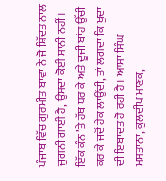ਪੰਜਾਬ ਵਿੱਚ ਗੁਰਮੀਤ ਬਾਵਾ ਨੇ ਜੋ ਸ਼ਿੱਦਤ ਨਾਲ ਜੁਗਨੀ ਗਾਈ ਹੈ, ਉਸਦਾ ਕੋਈ ਸਾਨੀ ਨਹੀਂ। ਇੱਕ ਕੰਨ ’ਤੇ ਹੱਥ ਧਰ ਕੇ ਅਤੇ ਦੂਜੀ ਬਾਂਹ ਉੱਚੀ ਕਰ ਕੇ ਜਦੋਂ ਹੇਕ ਲਾਉਂਦੀ, ਤਾਂ ਲਗਦਾ ਕਿ ਖੁਦਾ ਦੀ ਇਬਾਦਤ ਹੋ ਰਹੀ ਹੈ। ਆਸਾ ਸਿੰਘ ਮਸਤਾਨਾ, ਕੁਲਦੀਪ ਮਾਣਕ,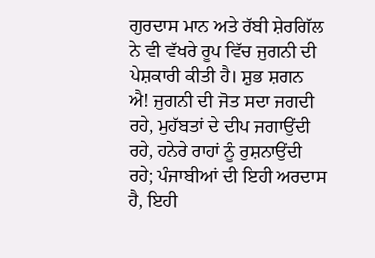ਗੁਰਦਾਸ ਮਾਨ ਅਤੇ ਰੱਬੀ ਸ਼ੇਰਗਿੱਲ ਨੇ ਵੀ ਵੱਖਰੇ ਰੂਪ ਵਿੱਚ ਜੁਗਨੀ ਦੀ ਪੇਸ਼ਕਾਰੀ ਕੀਤੀ ਹੈ। ਸ਼ੁਭ ਸ਼ਗਨ ਐ! ਜੁਗਨੀ ਦੀ ਜੋਤ ਸਦਾ ਜਗਦੀ ਰਹੇ, ਮੁਹੱਬਤਾਂ ਦੇ ਦੀਪ ਜਗਾਉਂਦੀ ਰਹੇ, ਹਨੇਰੇ ਰਾਹਾਂ ਨੂੰ ਰੁਸ਼ਨਾਉਂਦੀ ਰਹੇ; ਪੰਜਾਬੀਆਂ ਦੀ ਇਹੀ ਅਰਦਾਸ ਹੈ, ਇਹੀ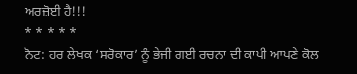ਅਰਜ਼ੋਈ ਹੈ!!!
* * * * *
ਨੋਟ: ਹਰ ਲੇਖਕ ‘ਸਰੋਕਾਰ’ ਨੂੰ ਭੇਜੀ ਗਈ ਰਚਨਾ ਦੀ ਕਾਪੀ ਆਪਣੇ ਕੋਲ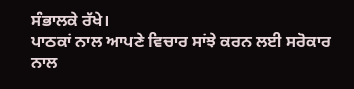ਸੰਭਾਲਕੇ ਰੱਖੇ।
ਪਾਠਕਾਂ ਨਾਲ ਆਪਣੇ ਵਿਚਾਰ ਸਾਂਝੇ ਕਰਨ ਲਈ ਸਰੋਕਾਰ ਨਾਲ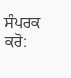ਸੰਪਰਕ ਕਰੋ: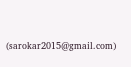(sarokar2015@gmail.com)